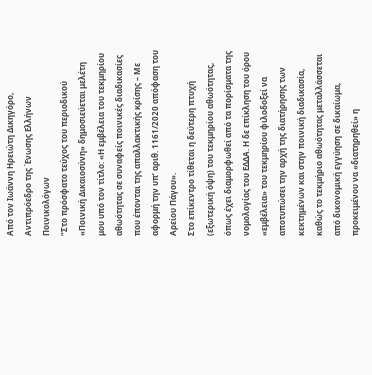Από τον Ιωάννη Ηρειώτη Δικηγόρο, Αντιπρόεδρο της Ένωσης Ελλήνων Ποινικολόγων
“Στο πρόσφατο τεύχος του περιοδικού «Ποινική Δικαιοσύνη» δημοσιεύεται μελέτη μου υπό τον τίτλο: «Η εμβέλεια του τεκμηρίου αθωότητας σε συναφείς ποινικές διαδικασίες που έπονται της απαλλακτικής κρίσης – Με αφορμή την υπ’ αριθ. 1161/2020 απόφαση του Αρείου Πάγου».
Στο επίκεντρο τίθεται η δεύτερη πτυχή (εξωτερική όψη) του τεκμηρίου αθωότητας, όπως έχει διαμορφωθεί από τα πορίσματα της νομολογίας του ΕΔΔΑ. Η δε επίκληση του όρου «εμβέλεια» του τεκμηρίου φιλοδοξεί να αποτυπώσει την αρχή της διατήρησης των κεκτημένων και στην ποινική διαδικασία, καθώς το τεκμήριο αθωότητας μεταλλάσσεται από δικονομική εγγύηση σε δικαίωμα, προκειμένου να «διατηρηθεί» η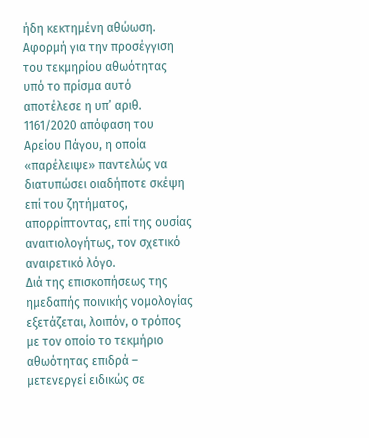ήδη κεκτημένη αθώωση.
Αφορμή για την προσέγγιση του τεκμηρίου αθωότητας υπό το πρίσμα αυτό αποτέλεσε η υπ’ αριθ. 1161/2020 απόφαση του Αρείου Πάγου, η οποία «παρέλειψε» παντελώς να διατυπώσει οιαδήποτε σκέψη επί του ζητήματος, απορρίπτοντας, επί της ουσίας αναιτιολογήτως, τον σχετικό αναιρετικό λόγο.
Διά της επισκοπήσεως της ημεδαπής ποινικής νομολογίας εξετάζεται, λοιπόν, ο τρόπος με τον οποίο το τεκμήριο αθωότητας επιδρά – μετενεργεί ειδικώς σε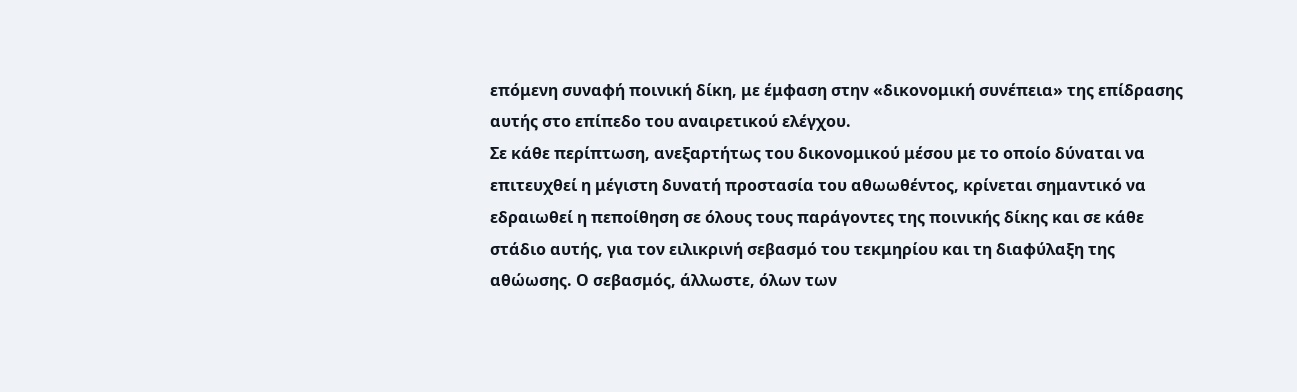επόμενη συναφή ποινική δίκη, με έμφαση στην «δικονομική συνέπεια» της επίδρασης αυτής στο επίπεδο του αναιρετικού ελέγχου.
Σε κάθε περίπτωση, ανεξαρτήτως του δικονομικού μέσου με το οποίο δύναται να επιτευχθεί η μέγιστη δυνατή προστασία του αθωωθέντος, κρίνεται σημαντικό να εδραιωθεί η πεποίθηση σε όλους τους παράγοντες της ποινικής δίκης και σε κάθε στάδιο αυτής, για τον ειλικρινή σεβασμό του τεκμηρίου και τη διαφύλαξη της αθώωσης. Ο σεβασμός, άλλωστε, όλων των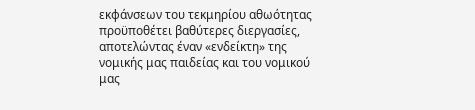εκφάνσεων του τεκμηρίου αθωότητας προϋποθέτει βαθύτερες διεργασίες, αποτελώντας έναν «ενδείκτη» της νομικής μας παιδείας και του νομικού μας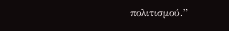πολιτισμού.”